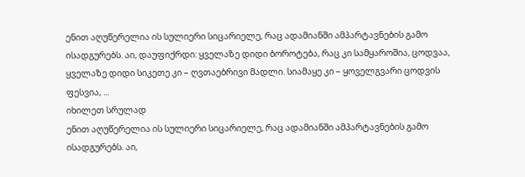ენით აღუწერელია ის სულიერი სიცარიელე, რაც ადამიანში ამპარტავნების გამო ისადგურებს. აი, დაუფიქრდი: ყველაზე დიდი ბოროტება, რაც კი სამყაროშია, ცოდვაა, ყველაზე დიდი სიკეთე კი – ღვთაებრივი მადლი. სიამაყე კი – ყოველგვარი ცოდვის ფესვია, ...
იხილეთ სრულად
ენით აღუწერელია ის სულიერი სიცარიელე, რაც ადამიანში ამპარტავნების გამო ისადგურებს. აი,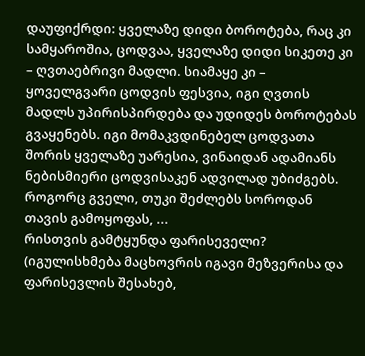დაუფიქრდი: ყველაზე დიდი ბოროტება, რაც კი სამყაროშია, ცოდვაა, ყველაზე დიდი სიკეთე კი – ღვთაებრივი მადლი. სიამაყე კი – ყოველგვარი ცოდვის ფესვია, იგი ღვთის მადლს უპირისპირდება და უდიდეს ბოროტებას გვაყენებს. იგი მომაკვდინებელ ცოდვათა შორის ყველაზე უარესია, ვინაიდან ადამიანს ნებისმიერი ცოდვისაკენ ადვილად უბიძგებს. როგორც გველი, თუკი შეძლებს სოროდან თავის გამოყოფას, ...
რისთვის გამტყუნდა ფარისეველი? (იგულისხმება მაცხოვრის იგავი მეზვერისა და ფარისევლის შესახებ,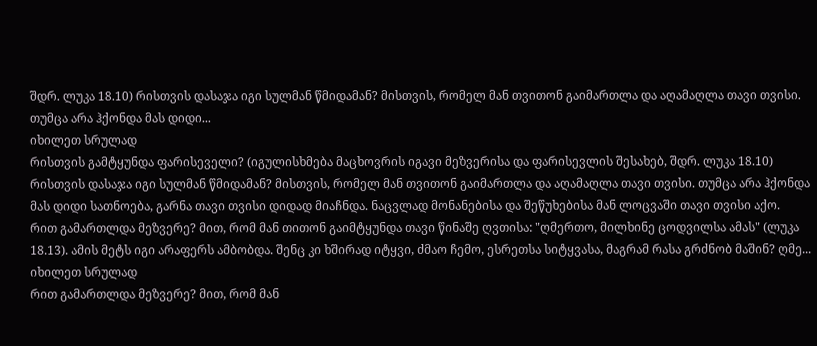შდრ. ლუკა 18.10) რისთვის დასაჯა იგი სულმან წმიდამან? მისთვის, რომელ მან თვითონ გაიმართლა და აღამაღლა თავი თვისი. თუმცა არა ჰქონდა მას დიდი...
იხილეთ სრულად
რისთვის გამტყუნდა ფარისეველი? (იგულისხმება მაცხოვრის იგავი მეზვერისა და ფარისევლის შესახებ, შდრ. ლუკა 18.10) რისთვის დასაჯა იგი სულმან წმიდამან? მისთვის, რომელ მან თვითონ გაიმართლა და აღამაღლა თავი თვისი. თუმცა არა ჰქონდა მას დიდი სათნოება, გარნა თავი თვისი დიდად მიაჩნდა. ნაცვლად მონანებისა და შეწუხებისა მან ლოცვაში თავი თვისი აქო.
რით გამართლდა მეზვერე? მით, რომ მან თითონ გაიმტყუნდა თავი წინაშე ღვთისა: "ღმერთო, მილხინე ცოდვილსა ამას" (ლუკა 18.13). ამის მეტს იგი არაფერს ამბობდა. შენც კი ხშირად იტყვი, ძმაო ჩემო, ესრეთსა სიტყვასა, მაგრამ რასა გრძნობ მაშინ? ღმე...
იხილეთ სრულად
რით გამართლდა მეზვერე? მით, რომ მან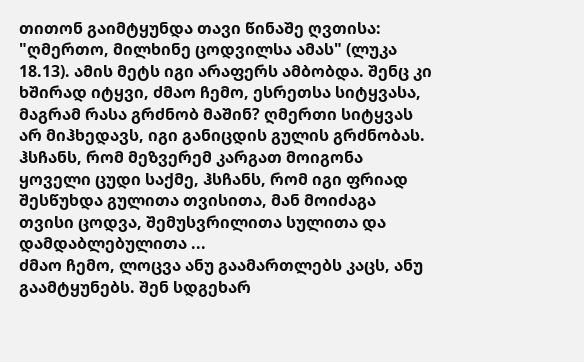თითონ გაიმტყუნდა თავი წინაშე ღვთისა: "ღმერთო, მილხინე ცოდვილსა ამას" (ლუკა 18.13). ამის მეტს იგი არაფერს ამბობდა. შენც კი ხშირად იტყვი, ძმაო ჩემო, ესრეთსა სიტყვასა, მაგრამ რასა გრძნობ მაშინ? ღმერთი სიტყვას არ მიჰხედავს, იგი განიცდის გულის გრძნობას. ჰსჩანს, რომ მეზვერემ კარგათ მოიგონა ყოველი ცუდი საქმე, ჰსჩანს, რომ იგი ფრიად შესწუხდა გულითა თვისითა, მან მოიძაგა თვისი ცოდვა, შემუსვრილითა სულითა და დამდაბლებულითა ...
ძმაო ჩემო, ლოცვა ანუ გაამართლებს კაცს, ანუ გაამტყუნებს. შენ სდგეხარ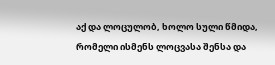აქ და ლოცულობ, ხოლო სული წმიდა, რომელი ისმენს ლოცვასა შენსა და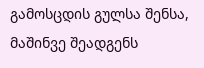გამოსცდის გულსა შენსა, მაშინვე შეადგენს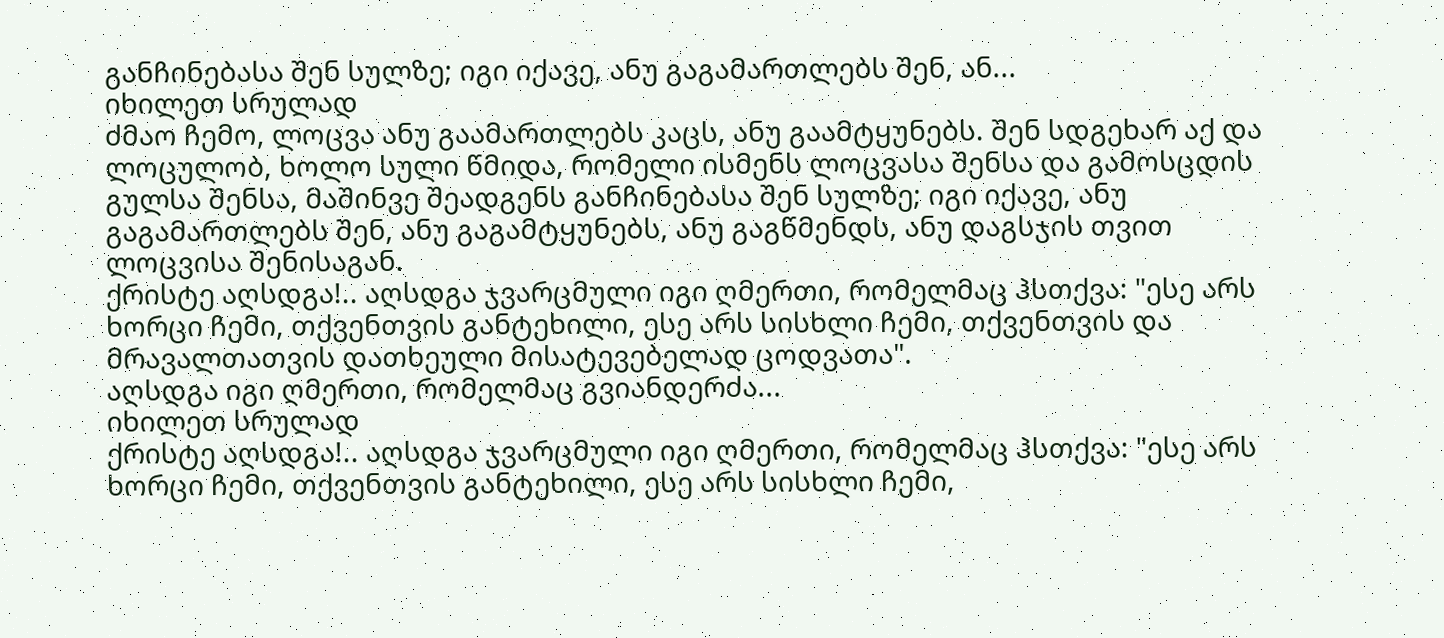განჩინებასა შენ სულზე; იგი იქავე, ანუ გაგამართლებს შენ, ან...
იხილეთ სრულად
ძმაო ჩემო, ლოცვა ანუ გაამართლებს კაცს, ანუ გაამტყუნებს. შენ სდგეხარ აქ და ლოცულობ, ხოლო სული წმიდა, რომელი ისმენს ლოცვასა შენსა და გამოსცდის გულსა შენსა, მაშინვე შეადგენს განჩინებასა შენ სულზე; იგი იქავე, ანუ გაგამართლებს შენ, ანუ გაგამტყუნებს, ანუ გაგწმენდს, ანუ დაგსჯის თვით ლოცვისა შენისაგან.
ქრისტე აღსდგა!.. აღსდგა ჯვარცმული იგი ღმერთი, რომელმაც ჰსთქვა: "ესე არს ხორცი ჩემი, თქვენთვის განტეხილი, ესე არს სისხლი ჩემი, თქვენთვის და მრავალთათვის დათხეული მისატევებელად ცოდვათა".
აღსდგა იგი ღმერთი, რომელმაც გვიანდერძა...
იხილეთ სრულად
ქრისტე აღსდგა!.. აღსდგა ჯვარცმული იგი ღმერთი, რომელმაც ჰსთქვა: "ესე არს ხორცი ჩემი, თქვენთვის განტეხილი, ესე არს სისხლი ჩემი,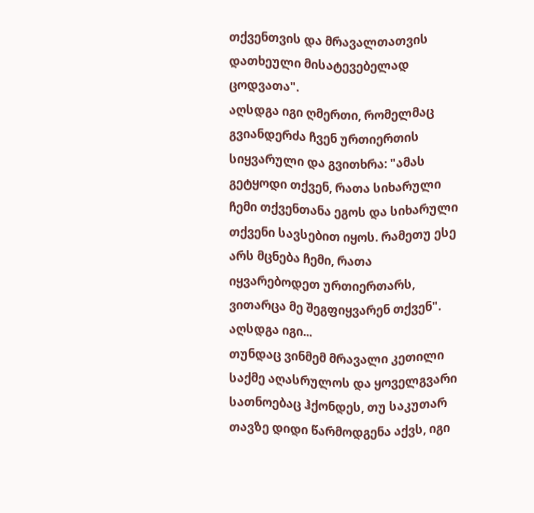თქვენთვის და მრავალთათვის დათხეული მისატევებელად ცოდვათა".
აღსდგა იგი ღმერთი, რომელმაც გვიანდერძა ჩვენ ურთიერთის სიყვარული და გვითხრა: "ამას გეტყოდი თქვენ, რათა სიხარული ჩემი თქვენთანა ეგოს და სიხარული თქვენი სავსებით იყოს. რამეთუ ესე არს მცნება ჩემი, რათა იყვარებოდეთ ურთიერთარს, ვითარცა მე შეგფიყვარენ თქვენ".
აღსდგა იგი...
თუნდაც ვინმემ მრავალი კეთილი საქმე აღასრულოს და ყოველგვარი სათნოებაც ჰქონდეს, თუ საკუთარ თავზე დიდი წარმოდგენა აქვს, იგი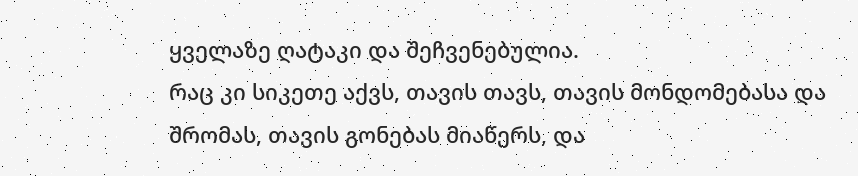ყველაზე ღატაკი და შეჩვენებულია.
რაც კი სიკეთე აქვს, თავის თავს, თავის მონდომებასა და შრომას, თავის გონებას მიაწერს, და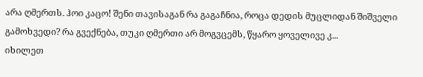არა ღმერთს. ჰოი კაცო! შენი თავისაგან რა გაგაჩნია, როცა დედის მუცლიდან შიშველი გამოხვედი? რა გვექნება, თუკი ღმერთი არ მოგვცემს, წყარო ყოველივე კ...
იხილეთ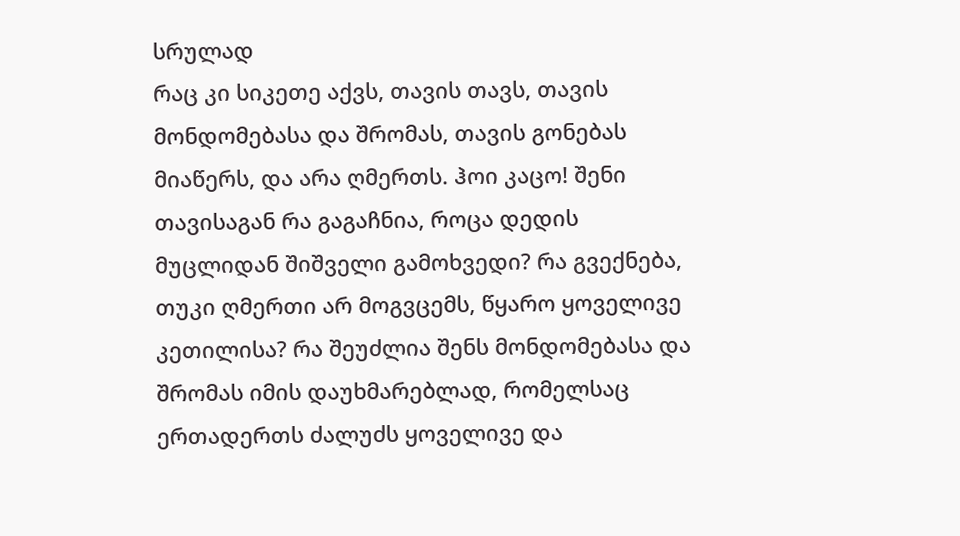სრულად
რაც კი სიკეთე აქვს, თავის თავს, თავის მონდომებასა და შრომას, თავის გონებას მიაწერს, და არა ღმერთს. ჰოი კაცო! შენი თავისაგან რა გაგაჩნია, როცა დედის მუცლიდან შიშველი გამოხვედი? რა გვექნება, თუკი ღმერთი არ მოგვცემს, წყარო ყოველივე კეთილისა? რა შეუძლია შენს მონდომებასა და შრომას იმის დაუხმარებლად, რომელსაც ერთადერთს ძალუძს ყოველივე და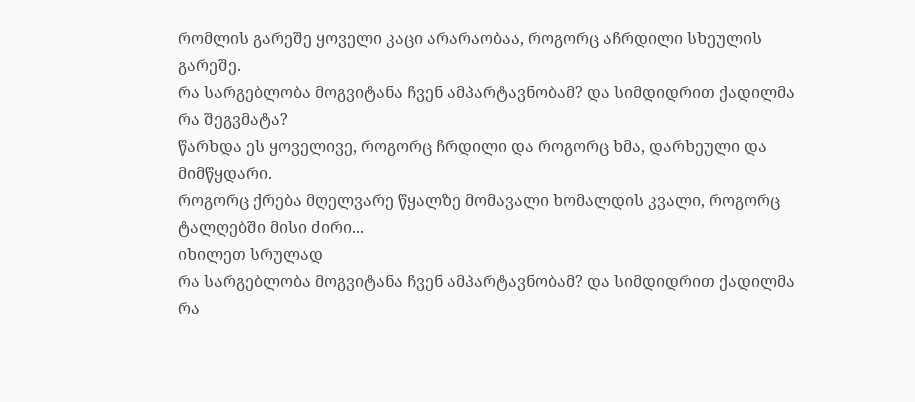რომლის გარეშე ყოველი კაცი არარაობაა, როგორც აჩრდილი სხეულის გარეშე.
რა სარგებლობა მოგვიტანა ჩვენ ამპარტავნობამ? და სიმდიდრით ქადილმა რა შეგვმატა?
წარხდა ეს ყოველივე, როგორც ჩრდილი და როგორც ხმა, დარხეული და მიმწყდარი.
როგორც ქრება მღელვარე წყალზე მომავალი ხომალდის კვალი, როგორც ტალღებში მისი ძირი...
იხილეთ სრულად
რა სარგებლობა მოგვიტანა ჩვენ ამპარტავნობამ? და სიმდიდრით ქადილმა რა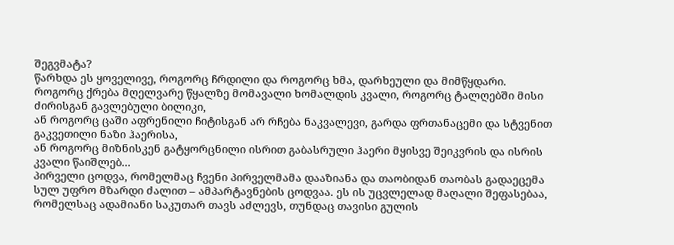შეგვმატა?
წარხდა ეს ყოველივე, როგორც ჩრდილი და როგორც ხმა, დარხეული და მიმწყდარი.
როგორც ქრება მღელვარე წყალზე მომავალი ხომალდის კვალი, როგორც ტალღებში მისი ძირისგან გავლებული ბილიკი,
ან როგორც ცაში აფრენილი ჩიტისგან არ რჩება ნაკვალევი, გარდა ფრთანაცემი და სტვენით გაკვეთილი ნაზი ჰაერისა,
ან როგორც მიზნისკენ გატყორცნილი ისრით გაბასრული ჰაერი მყისვე შეიკვრის და ისრის კვალი წაიშლებ...
პირველი ცოდვა, რომელმაც ჩვენი პირველმამა დააზიანა და თაობიდან თაობას გადაეცემა სულ უფრო მზარდი ძალით – ამპარტავნების ცოდვაა. ეს ის უცვლელად მაღალი შეფასებაა, რომელსაც ადამიანი საკუთარ თავს აძლევს, თუნდაც თავისი გულის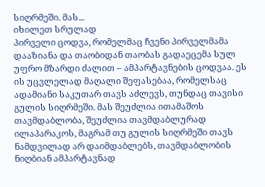სიღრმეში. მას...
იხილეთ სრულად
პირველი ცოდვა, რომელმაც ჩვენი პირველმამა დააზიანა და თაობიდან თაობას გადაეცემა სულ უფრო მზარდი ძალით – ამპარტავნების ცოდვაა. ეს ის უცვლელად მაღალი შეფასებაა, რომელსაც ადამიანი საკუთარ თავს აძლევს, თუნდაც თავისი გულის სიღრმეში. მას შეუძლია ითამაშოს თავმდაბლობა, შეუძლია თავმდაბლურად ილაპარაკოს, მაგრამ თუ გულის სიღრმეში თავს ნამდვილად არ დაიმდაბლებს, თავმდაბლობის ნიღბიან ამპარტავნად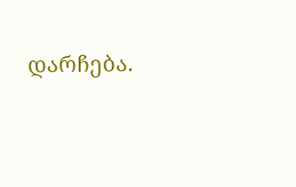დარჩება.